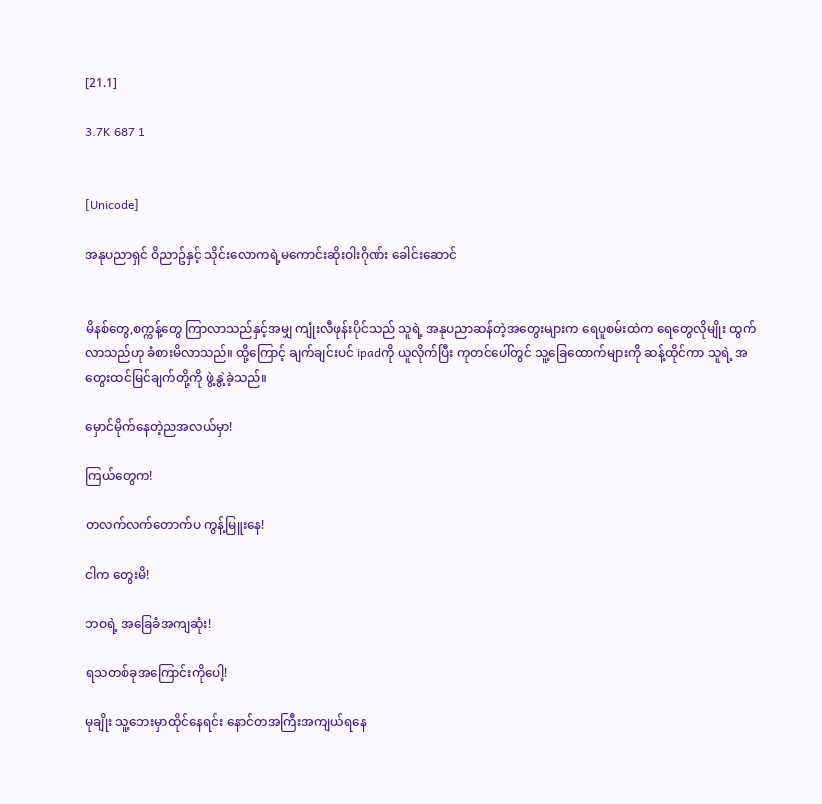[21.1]

3.7K 687 1


[Unicode]

အနုပညာရှင် ဝိညာဥ်နှင့် သိုင်းလောကရဲ့မကောင်းဆိုးဝါးဂိုဏ်း ခေါင်းဆောင်


မိနစ်တွေ,စက္ကန့်တွေ ကြာလာသည်နှင့်အမျှ ကျုံးလီဖုန်းပိုင်သည် သူရဲ့ အနုပညာဆန်တဲ့အတွေးများက ရေပူစမ်းထဲက ရေတွေလိုမျိုး ထွက်လာသည်ဟု ခံစားမိလာသည်။ ထို့ကြောင့် ချက်ချင်းပင် ipadကို ယူလိုက်ပြီး ကုတင်ပေါ်တွင် သူ့ခြေထောက်များကို ဆန့်ထိုင်ကာ သူရဲ့ အတွေးထင်မြင်ချက်တို့ကို ဖွဲ့နွဲ့ခဲ့သည်။

မှောင်မိုက်နေတဲ့ညအလယ်မှာ!

ကြယ်တွေက!

တလက်လက်တောက်ပ ကွန့်မြူးနေ!

ငါက တွေးမိ!

ဘဝရဲ့ အခြေခံအကျဆုံး!

ရသတစ်ခုအကြောင်းကိုပေါ့!

မုချိုး သူ့ဘေးမှာထိုင်နေရင်း နောင်တအကြီးအကျယ်ရနေ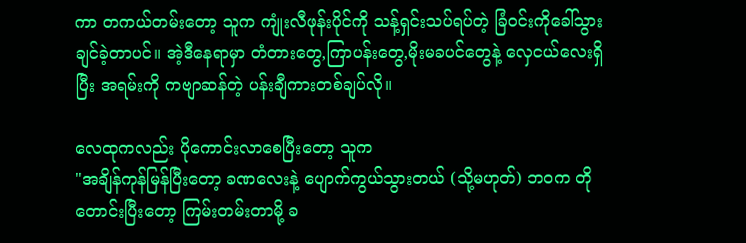ကာ တကယ်တမ်းတော့ သူက ကျုံးလီဖုန်းပိုင်ကို သန့်ရှင်းသပ်ရပ်တဲ့ ခြံဝင်းကိုခေါ်သွားချင်ခဲ့တာပင်။ အဲ့ဒီနေရာမှာ တံတားတွေ,ကြာပန်းတွေ,မိုးမခပင်တွေနဲ့ လှေငယ်လေးရှိပြီး အရမ်းကို ကဗျာဆန်တဲ့ ပန်းချီကားတစ်ချပ်လို။

လေထုကလည်း ပိုကောင်းလာစေပြီးတော့ သူက
"အချိန်ကုန်မြန်ပြီးတော့ ခဏလေးနဲ့ ပျောက်ကွယ်သွားတယ် (သို့မဟုတ်) ဘဝက တိုတောင်းပြီးတော့ ကြမ်းတမ်းတာမို့ ခ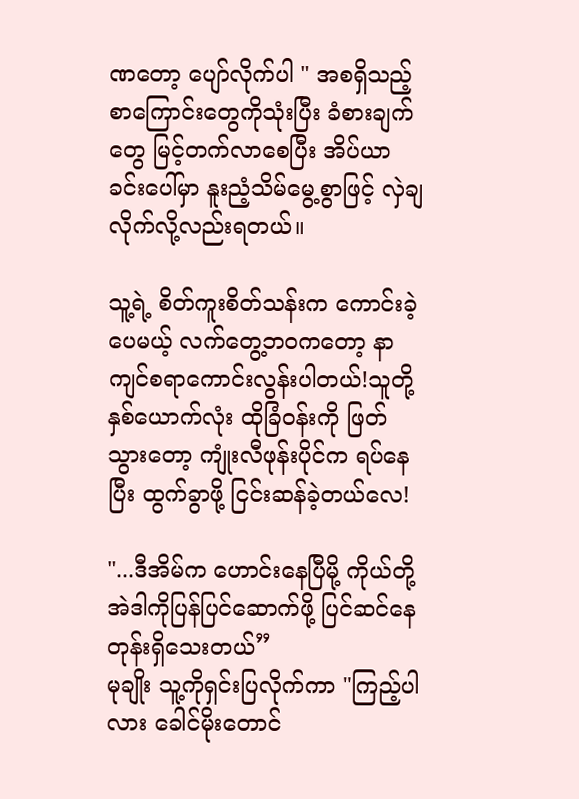ဏတော့ ပျော်လိုက်ပါ " အစရှိသည့် စာကြောင်းတွေကိုသုံးပြီး ခံစားချက်တွေ မြင့်တက်လာစေပြီး အိပ်ယာခင်းပေါ်မှာ နူးညံ့သိမ်မွေ့စွာဖြင့် လှဲချလိုက်လို့လည်းရတယ်။

သူ့ရဲ့ စိတ်ကူးစိတ်သန်းက ကောင်းခဲ့ပေမယ့် လက်တွေ့ဘဝကတော့ နာကျင်စရာကောင်းလွန်းပါတယ်!သူတို့နှစ်ယောက်လုံး ထိုခြံဝန်းကို ဖြတ်သွားတော့ ကျုံးလီဖုန်းပိုင်က ရပ်နေပြီး ထွက်ခွာဖို့ ငြင်းဆန်ခဲ့တယ်လေ!

"...ဒီအိမ်က ဟောင်းနေပြီမို့ ကိုယ်တို့ အဲဒါကိုပြန်ပြင်ဆောက်ဖို့ ပြင်ဆင်နေတုန်းရှိသေးတယ်”
မုချိုး သူ့ကိုရှင်းပြလိုက်ကာ "ကြည့်ပါလား ခေါင်မိုးတောင်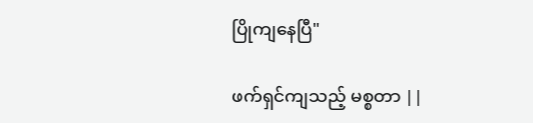ပြိုကျနေပြီ"

ဖက်ရှင်ကျသည့် မစ္စတာ ||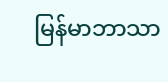မြန်မာဘာသာ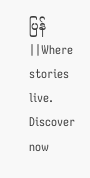ပြန်||Where stories live. Discover now